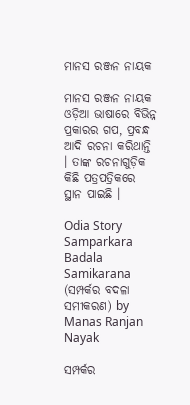ମାନସ ରଞ୍ଜନ ନାୟକ

ମାନସ ରଞ୍ଜନ ନାୟକ ଓଡ଼ିଆ ଭାଷାରେ ବିଭିନ୍ନ ପ୍ରକାରର ଗପ, ପ୍ରବନ୍ଧ ଆଦି ରଚନା କରିଥାନ୍ତି । ତାଙ୍କ ରଚନାଗୁଡ଼ିକ କିଛି ପତ୍ରପତ୍ରିକରେ ସ୍ଥାନ ପାଇଛି ।

Odia Story Samparkara Badala Samikarana (ସମ୍ପର୍କର ବଦଳା ସମୀକରଣ) by Manas Ranjan Nayak

ସମ୍ପର୍କର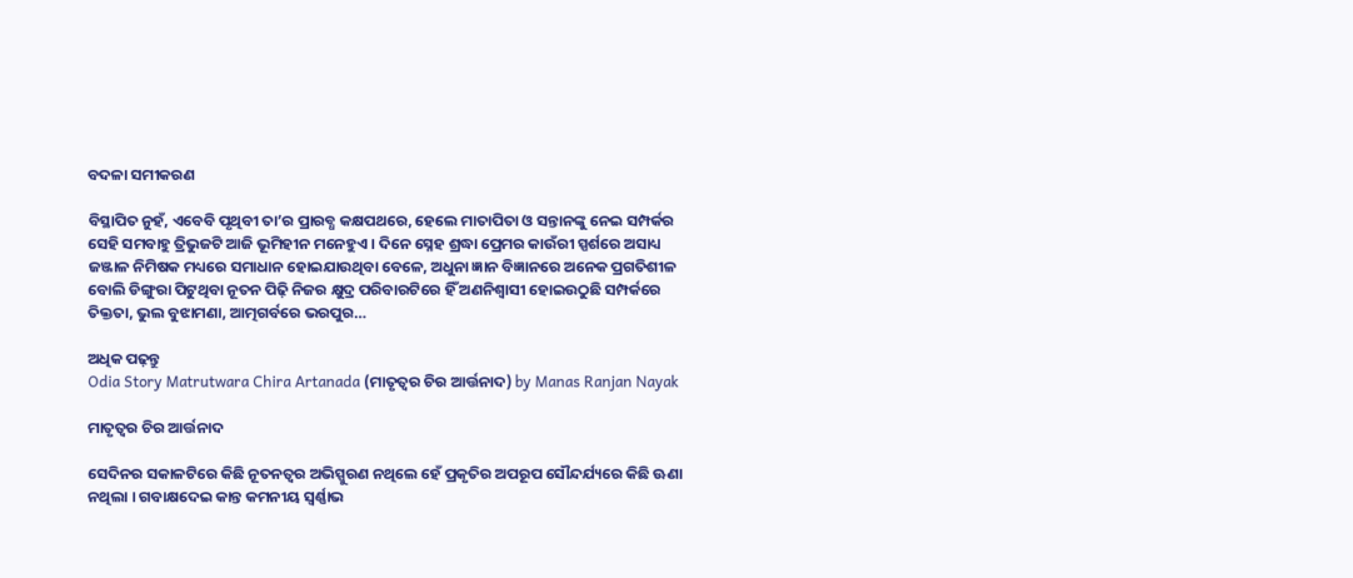ବଦଳା ସମୀକରଣ

ବିସ୍ଥାପିତ ନୁହଁ, ଏବେବି ପୃଥିବୀ ତା’ର ପ୍ରାରବ୍ଧ କକ୍ଷପଥରେ, ହେଲେ ମାତାପିତା ଓ ସନ୍ତାନଙ୍କୁ ନେଇ ସମ୍ପର୍କର ସେହି ସମବାହୁ ତ୍ରିଭୁଜଟି ଆଜି ଭୂମିହୀନ ମନେହୁଏ । ଦିନେ ସ୍ନେହ ଶ୍ରଦ୍ଧା ପ୍ରେମର କାଉଁରୀ ସ୍ପର୍ଶରେ ଅସାଧ୍ୟ ଜଞ୍ଜାଳ ନିମିଷକ ମଧ୍ୟରେ ସମାଧାନ ହୋଇଯାଉଥିବା ବେଳେ, ଅଧୁନା ଜ୍ଞାନ ବିଜ୍ଞାନରେ ଅନେକ ପ୍ରଗତିଶୀଳ ବୋଲି ଡିଙ୍ଗୁରା ପିଟୁଥିବା ନୂତନ ପିଢ଼ି ନିଜର କ୍ଷୁଦ୍ର ପରିବାରଟିରେ ହିଁ ଅଣନିଶ୍ୱାସୀ ହୋଇଉଠୁଛି ସମ୍ପର୍କରେ ତିକ୍ତତା, ଭୁଲ ବୁଝାମଣା, ଆତ୍ମଗର୍ବରେ ଭରପୁର…

ଅଧିକ ପଢ଼ନ୍ତୁ
Odia Story Matrutwara Chira Artanada (ମାତୃତ୍ୱର ଚିର ଆର୍ତ୍ତନାଦ) by Manas Ranjan Nayak

ମାତୃତ୍ୱର ଚିର ଆର୍ତ୍ତନାଦ

ସେଦିନର ସକାଳଟିରେ କିଛି ନୂତନତ୍ୱର ଅଭିସ୍ପୁରଣ ନଥିଲେ ହେଁ ପ୍ରକୃତିର ଅପରୂପ ସୌନ୍ଦର୍ଯ୍ୟରେ କିଛି ଊଣା ନଥିଲା । ଗବାକ୍ଷଦେଇ କାନ୍ତ କମନୀୟ ସ୍ୱର୍ଣ୍ଣାଭ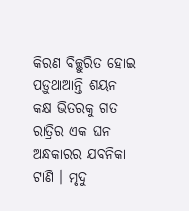କିରଣ ବିଚ୍ଛୁରିତ ହୋଇ ପଡ଼ୁଥାଆନ୍ତି ଶୟନ କକ୍ଷ ଭିତରକୁ ଗତ ରାତ୍ରିର ଏକ ଘନ ଅନ୍ଧକାରର ଯବନିକା ଟାଣି । ମୃଦୁ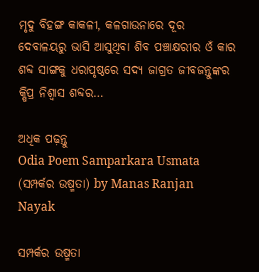ମୃଦୁ ବିହଙ୍ଗ କାକଳୀ, କଳଗାଉନାରେ ଦୂର ଦେବାଳୟରୁ ଭାସି ଆସୁଥିବା ଶିବ ପଞ୍ଚାକ୍ଷରୀର ଓଁ କାର ଶବ୍ଦ ସାଙ୍ଗକୁ ଧରାପୃଷ୍ଠରେ ସଦ୍ୟ ଜାଗ୍ରତ ଜୀବଜନ୍ତୁଙ୍କର କ୍ଷିପ୍ର ନିଶ୍ୱାସ ଶବ୍ଦର…

ଅଧିକ ପଢ଼ନ୍ତୁ
Odia Poem Samparkara Usmata (ସମ୍ପର୍କର ଉଷ୍ମତା) by Manas Ranjan Nayak

ସମ୍ପର୍କର ଉଷ୍ମତା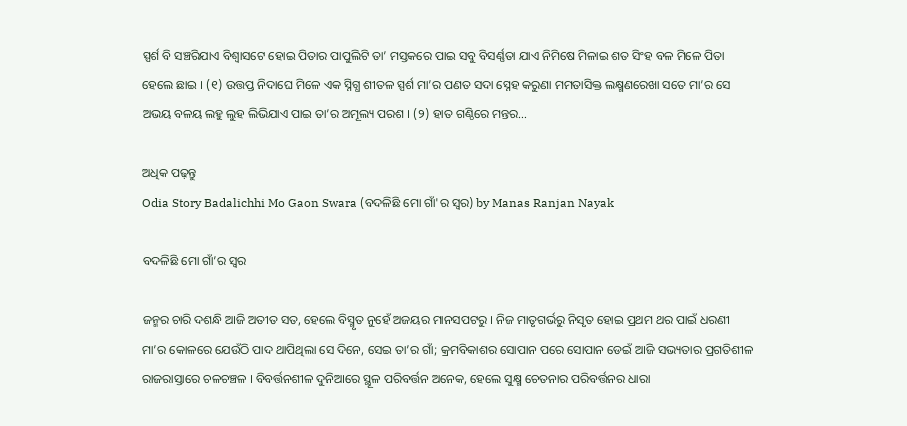ସ୍ପର୍ଶ ବି ସଞ୍ଚରିଯାଏ ବିଶ୍ୱାସଟେ ହୋଇ ପିତାର ପାପୁଲିଟି ତା’ ମସ୍ତକରେ ପାଇ ସବୁ ବିସର୍ଣ୍ଣତା ଯାଏ ନିମିଷେ ମିଳାଇ ଶତ ସିଂହ ବଳ ମିଳେ ପିତା ହେଲେ ଛାଇ । (୧) ଉତ୍ତପ୍ତ ନିଦାଘେ ମିଳେ ଏକ ସ୍ନିଗ୍ଧ ଶୀତଳ ସ୍ପର୍ଶ ମା’ର ପଣତ ସଦା ସ୍ନେହ କରୁଣା ମମତାସିକ୍ତ ଲକ୍ଷ୍ମଣରେଖା ସତେ ମା’ର ସେ ଅଭୟ ବଳୟ ଲହୁ ଲୁହ ଲିଭିଯାଏ ପାଇ ତା’ର ଅମୂଲ୍ୟ ପରଶ । (୨) ହାତ ଗଣ୍ଠିରେ ମନ୍ତର…

ଅଧିକ ପଢ଼ନ୍ତୁ
Odia Story Badalichhi Mo Gaon Swara (ବଦଳିଛି ମୋ ଗାଁ'ର ସ୍ୱର) by Manas Ranjan Nayak

ବଦଳିଛି ମୋ ଗାଁ’ର ସ୍ୱର

ଜନ୍ମର ଚାରି ଦଶନ୍ଧି ଆଜି ଅତୀତ ସତ, ହେଲେ ବିସ୍ମୃତ ନୁହେଁ ଅଜୟର ମାନସପଟରୁ । ନିଜ ମାତୃଗର୍ଭରୁ ନିସୃତ ହୋଇ ପ୍ରଥମ ଥର ପାଇଁ ଧରଣୀ ମା’ର କୋଳରେ ଯେଉଁଠି ପାଦ ଥାପିଥିଲା ସେ ଦିନେ, ସେଇ ତା’ର ଗାଁ; କ୍ରମବିକାଶର ସୋପାନ ପରେ ସୋପାନ ଡେଇଁ ଆଜି ସଭ୍ୟତାର ପ୍ରଗତିଶୀଳ ରାଜରାସ୍ତାରେ ଚଳଚଞ୍ଚଳ । ବିବର୍ତ୍ତନଶୀଳ ଦୁନିଆରେ ସ୍ଥୂଳ ପରିବର୍ତ୍ତନ ଅନେକ, ହେଲେ ସୁକ୍ଷ୍ମ ଚେତନାର ପରିବର୍ତ୍ତନର ଧାରା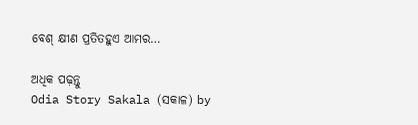ବେଶ୍ କ୍ଷୀଣ ପ୍ରତିତହୁଏ ଆମର…

ଅଧିକ ପଢ଼ନ୍ତୁ
Odia Story Sakala (ସକାଳ) by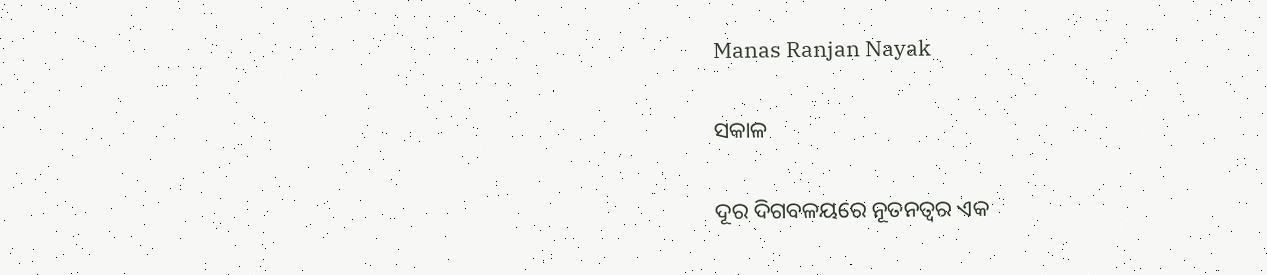Manas Ranjan Nayak

ସକାଳ

ଦୂର ଦିଗବଳୟରେ ନୂତନତ୍ୱର ଏକ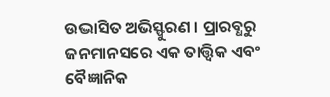ଉଦ୍ଭାସିତ ଅଭିସ୍ଫୁରଣ । ପ୍ରାରବ୍ଧରୁ ଜନମାନସରେ ଏକ ତାତ୍ତ୍ୱିକ ଏବଂ ବୈଜ୍ଞାନିକ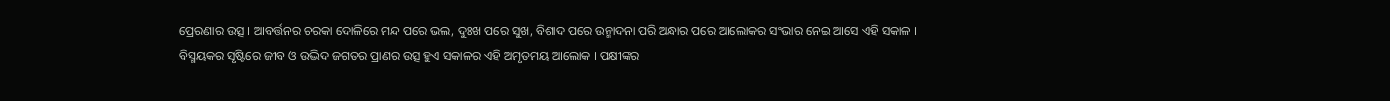ପ୍ରେରଣାର ଉତ୍ସ । ଆବର୍ତ୍ତନର ଚରକା ଦୋଳିରେ ମନ୍ଦ ପରେ ଭଲ, ଦୁଃଖ ପରେ ସୁଖ, ବିଶାଦ ପରେ ଉନ୍ମାଦନା ପରି ଅନ୍ଧାର ପରେ ଆଲୋକର ସଂଭାର ନେଇ ଆସେ ଏହି ସକାଳ । ବିସ୍ମୟକର ସୃଷ୍ଟିରେ ଜୀବ ଓ ଉଦ୍ଭିଦ ଜଗତର ପ୍ରାଣର ଉତ୍ସ ହୁଏ ସକାଳର ଏହି ଅମୃତମୟ ଆଲୋକ । ପକ୍ଷୀଙ୍କର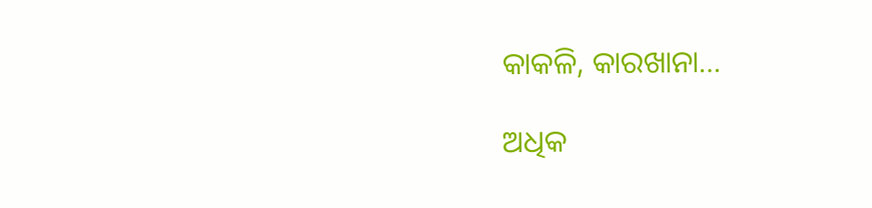କାକଳି, କାରଖାନା…

ଅଧିକ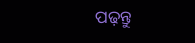ପଢ଼ନ୍ତୁ